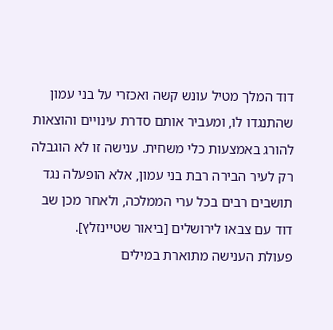דוד המלך מטיל עונש קשה ואכזרי על בני עמון שהתנגדו לו, ומעביר אותם סדרת עינויים והוצאות להורג באמצעות כלי משחית. ענישה זו לא הוגבלה רק לעיר הבירה רבת בני עמון, אלא הופעלה נגד תושבים רבים בכל ערי הממלכה, ולאחר מכן שב דוד עם צבאו לירושלים [ביאור שטיינזלץ].
פעולת הענישה מתוארת במילים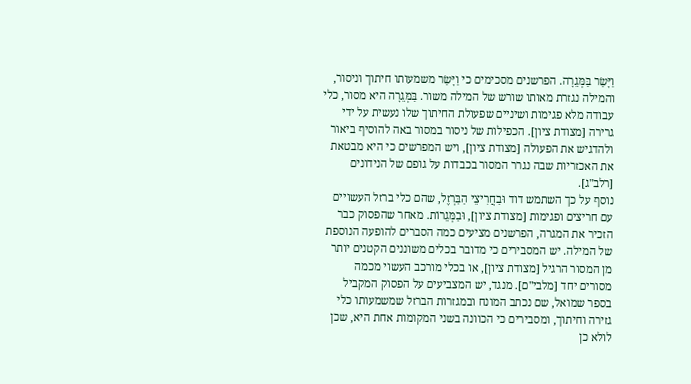וַיָּשַׂר בַּמְּגֵרָה. הפרשנים מסכימים כי וַיָּשַׂר משמעותו חיתוך וניסור, והמילה נגזרת מאותו שורש של המילה משור. בַּמְּגֵרָה היא מסור, כלי עבודה מלא פגימות ושיניים שפעולת החיתוך שלו נעשית על ידי גרירה [מצודת ציון]. הכפילות של ניסור במסור באה להוסיף ביאור ולהדגיש את הפעולה [מצודת ציון], ויש המפרשים כי היא מבטאת את האכזריות שבה נגרר המסור בכבדות על גופם של הנידונים [רלב"ג].
נוסף על כך השתמש דוד וּבַחֲרִיצֵי הַבַּרְזֶל, שהם כלי ברזל העשויים עם חריצים ופגימות [מצודת ציון], וּבַמְּגֵרוֹת. מאחר שהפסוק כבר הזכיר את המגרה, הפרשנים מציעים כמה הסברים להופעה הנוספת של המילה. יש המסבירים כי מדובר בכלים משוננים הקטנים יותר מן המסור הרגיל [מצודת ציון], או בכלי מורכב העשוי מכמה מסורים יחד [מלבי"ם]. מנגד, יש המצביעים על הפסוק המקביל בספר שמואל, שם נכתב המונח ובמגזרות הברזל שמשמעותו כלי גזירה וחיתוך, ומסבירים כי הכוונה בשני המקומות אחת היא, שכן לולא כן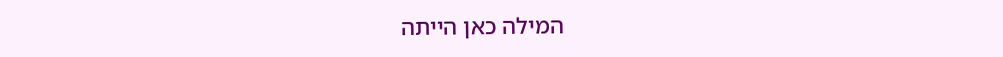המילה כאן הייתה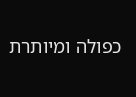כפולה ומיותרת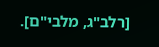[רלב"ג, מלבי"ם].